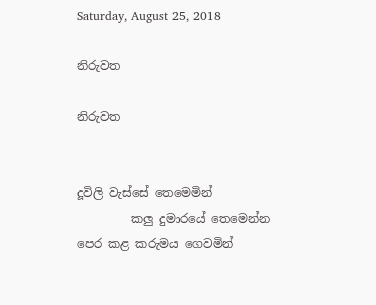Saturday, August 25, 2018

නිරුවත

නිරුවත


දූවිලි වැස්සේ තෙමෙමින්
         කලු දුමාරයේ තෙමෙන්න
පෙර කළ කරුමය ගෙවමින්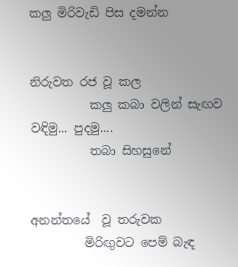කලු මිරිවැඩි පිස දමන්න


නිරුවත රජ වූ කල
          කලු කබා වලින් සැඟව
වඳිමු... පුදමු....
          තබා සිහසුනේ


අනන්තයේ  වූ තරුවක
         මිරිඟුවට පෙම් බැඳ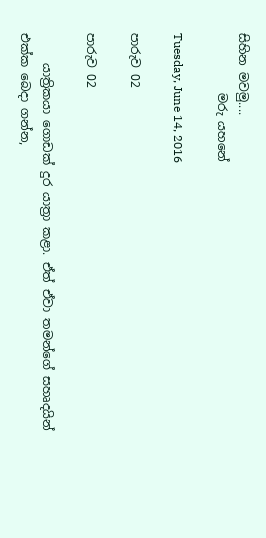සිහින මවමු....
          මරු යහනේ

Tuesday, June 14, 2016

පාරුව 02

පාරුව 02

     යාත්‍රිකයා ගොඩක් දුර යාත්‍රා කළා. ඒත් ඒවා තමන්ගේ සහෘදයින් එක්ක බෙදා ගන්න,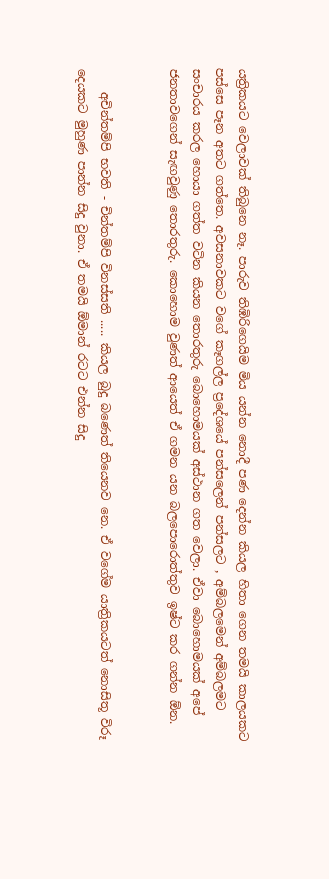යත්‍රිකයට වෙලාවක් තිබුනෙ නෑ. පාරුව තිඹිරිගෙයිම මිය යන්න නොදී පණ දෙන්න කියල හිතා ගෙන තමයි කාලයකට පස්සෙ පෑන අතට ගත්තෙ. අවසනාවකට වගේ කෑගල්ල ප්‍රදේශයේ පන්සලෙන් පන්සලට , අම්බලමෙන් අම්බලමට සංචාරය කරල හොයා ගත්ත වටින කියන තොරතුරු බොහොමයක් අස්ථාන ගත වෙලා. ඒවා බොහොමයක් අපේ ජනතාවගෙන් සැඟවුණු තොරතුරු. කොහොම වුණත් ආයෙත් ඒ ගමන යන බලපොරොත්තුව ඉෂ්ට කර ගන්න ඕන.


    අචින්තම්පි භවති - චින්තම්පි විනස්සති ..... කියල බුදු බණෙත් තියෙනව නෙ. ඒ වගේම යාත්‍රිකයටත් නොසිතූ විරූ දෙයකට මුහුණ පාන්න සිදු වුනා. ඒ තමයි ඕමාන් රටට එන්න සිදු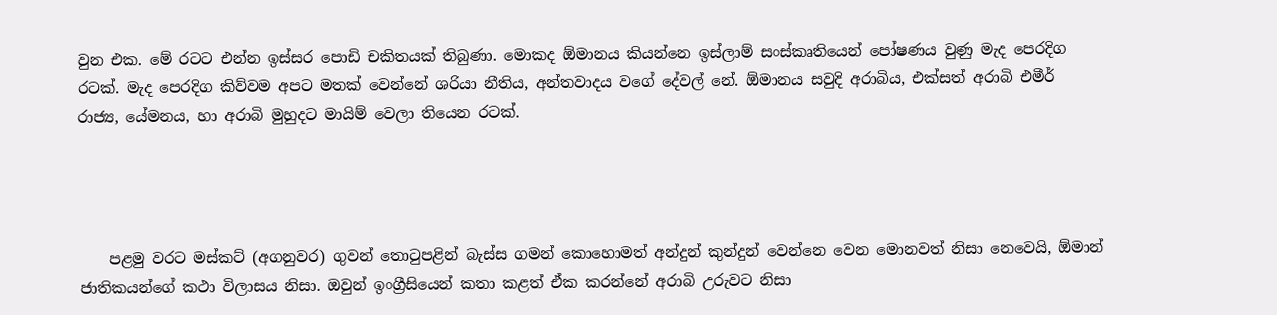වුන එක. මේ රටට එන්න ඉස්සර පොඩි චකිතයක් තිබුණා. මොකද ඕමානය කියන්නෙ ඉස්ලාම් සංස්කෘතියෙන් පෝෂණය වුණු මැද පෙරදිග රටක්. මැද පෙරදිග කිව්වම අපට මතක් වෙන්නේ ශරියා නීතිය, අන්තවාදය වගේ දේවල් නේ. ඕමානය සවුදි අරාබිය, එක්සත් අරාබි එමීර් රාජ්‍ය, යේමනය, හා අරාබි මුහුදට මායිම් වෙලා තියෙන රටක්.




    පළමු වරට මස්කට් (අගනුවර) ගුවන් තොටුපළින් බැස්ස ගමන් කොහොමත් අන්දුන් කුන්දුන් වෙන්නෙ වෙන මොනවත් නිසා නෙවෙයි, ඕමාන් ජාතිකයන්ගේ කථා විලාසය නිසා. ඔවුන් ඉංග්‍රීසියෙන් කතා කළත් ඒක කරන්නේ අරාබි උරුවට නිසා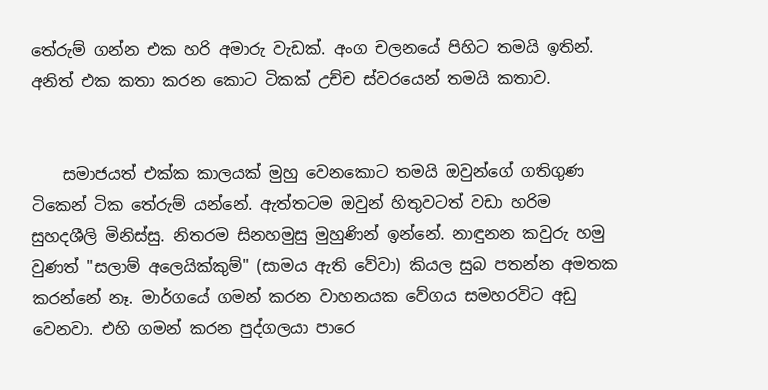තේරුම් ගන්න එක හරි අමාරු වැඩක්. අංග චලනයේ පිහිට තමයි ඉතින්. අනිත් එක කතා කරන කොට ටිකක් උච්ච ස්වරයෙන් තමයි කතාව.


    සමාජයත් එක්ක කාලයක් මුහු වෙනකොට තමයි ඔවුන්ගේ ගතිගුණ ටිකෙන් ටික තේරුම් යන්නේ. ඇත්තටම ඔවුන් හිතුවටත් වඩා හරිම සුහදශීලි මිනිස්සු. නිතරම සිනහමුසු මුහුණින් ඉන්නේ. නාඳුනන කවුරු හමු වුණත් "සලාම් අලෙයික්කුම්" (සාමය ඇති වේවා) කියල සුබ පතන්න අමතක කරන්නේ නෑ. මාර්ගයේ ගමන් කරන වාහනයක වේගය සමහරවිට අඩු වෙනවා. එහි ගමන් කරන පුද්ගලයා පාරෙ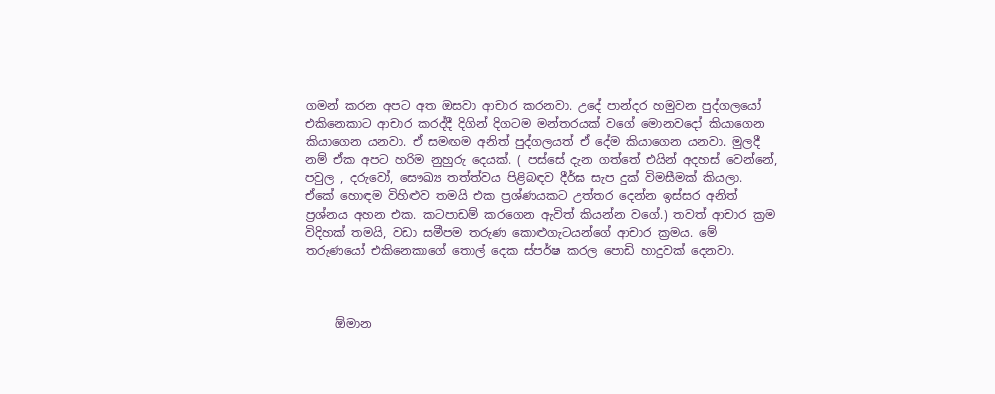ගමන් කරන අපට අත ඔසවා ආචාර කරනවා. උදේ පාන්දර හමුවන පුද්ගලයෝ එකිනෙකාට ආචාර කරද්දී දිගින් දිගටම මන්තරයක් වගේ මොනවදෝ කියාගෙන කියාගෙන යනවා. ඒ සමඟම අනිත් පුද්ගලයත් ඒ දේම කියාගෙන යනවා. මුලදී නම් ඒක අපට හරිම නුහුරු දෙයක්. ( පස්සේ දැන ගත්තේ එයින් අදහස් වෙන්නේ, පවුල , දරුවෝ, සෞඛ්‍ය තත්ත්වය පිළිබඳව දීර්ඝ සැප දුක් විමසීමක් කියලා. ඒකේ හොඳම විහිළුව තමයි එක ප්‍රශ්ණයකට උත්තර දෙන්න ඉස්සර අනිත් ප්‍රශ්නය අහන එක. කටපාඩම් කරගෙන ඇවිත් කියන්න වගේ.) තවත් ආචාර ක්‍රම විදිහක් තමයි, වඩා සමීපම තරුණ කොළුගැටයන්ගේ ආචාර ක්‍රමය. මේ තරුණයෝ එකිනෙකාගේ තොල් දෙක ස්පර්ෂ කරල පොඩි හාදුවක් දෙනවා.



     ඕමාන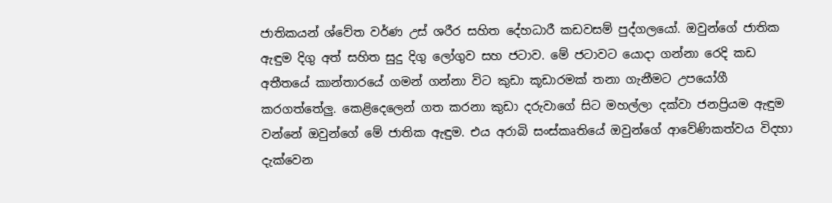ජාතිකයන් ශ්වේත වර්ණ උස් ශරීර සහිත දේහධාරී කඩවසම් පුද්ගලයෝ. ඔවුන්ගේ ජාතික ඇඳුම දිගු අත් සහිත සුදු දිගු ලෝගුව සහ ජටාව. මේ ජටාවට යොදා ගන්නා රෙදි කඩ අතීතයේ කාන්තාරයේ ගමන් ගන්නා විට කුඩා කූඩාරමක් තනා ගැනීමට උපයෝගී කරගත්තේලු. කෙළිදෙලෙන් ගත කරනා කුඩා දරුවාගේ සිට මහල්ලා දක්වා ජනප්‍රියම ඇඳුම වන්නේ ඔවුන්ගේ මේ ජාතික ඇඳුම. එය අරාබි සංස්කෘතියේ ඔවුන්ගේ ආවේණිකත්වය විදහා දැක්වෙන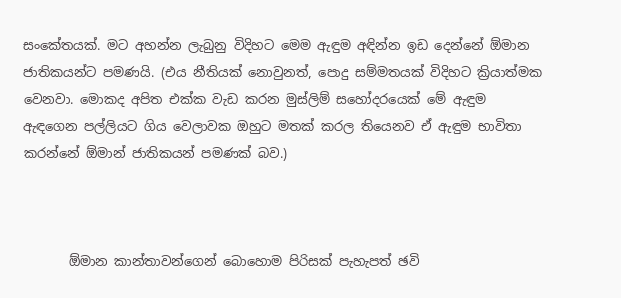සංකේතයක්. මට අහන්න ලැබුනු විදිහට මෙම ඇඳුම අඳින්න ඉඩ දෙන්නේ ඕමාන ජාතිකයන්ට පමණයි. (එය නීතියක් නොවුනත්, පොදු සම්මතයක් විදිහට ක්‍රියාත්මක වෙනවා. මොකද අපිත එක්ක වැඩ කරන මුස්ලිම් සහෝදරයෙක් මේ ඇඳුම ඇඳගෙන පල්ලියට ගිය වෙලාවක ඔහුට මතක් කරල තියෙනව ඒ ඇඳුම භාවිතා කරන්නේ ඕමාන් ජාතිකයන් පමණක් බව.)



       ඕමාන කාන්තාවන්ගෙන් බොහොම පිරිසක් පැහැපත් ඡවි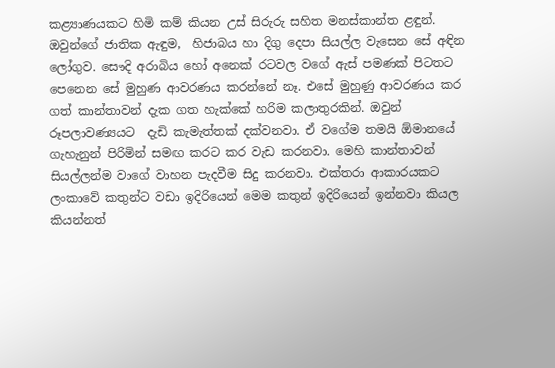කළ්‍යාණයකට හිමි කම් කියන උස් සිරුරු සහිත මනස්කාන්ත ළඳුන්. ඔවුන්ගේ ජාතික ඇඳුම,  හිජාබය හා දිගු දෙපා සියල්ල වැසෙන සේ අඳින ලෝගුව. සෞදි අරාබිය හෝ අනෙක් රටවල වගේ ඇස් පමණක් පිටතට පෙනෙන සේ මුහුණ ආවරණය කරන්නේ නෑ. එසේ මුහුණු ආවරණය කර ගත් කාන්තාවන් දැක ගත හැක්කේ හරිම කලාතුරකින්. ඔවුන් රූපලාවණ්‍යයට  දැඩි කැමැත්තක් දක්වනවා. ඒ වගේම තමයි ඕමානයේ ගැහැනුන් පිරිමින් සමඟ කරට කර වැඩ කරනවා. මෙහි කාන්තාවන් සියල්ලන්ම වාගේ වාහන පැදවීම සිදු කරනවා. එක්තරා ආකාරයකට ලංකාවේ කතුන්ට වඩා ඉදිරියෙන් මෙම කතුන් ඉදිරියෙන් ඉන්නවා කියල කියන්නත්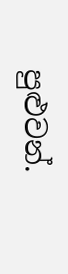පුළුවන්.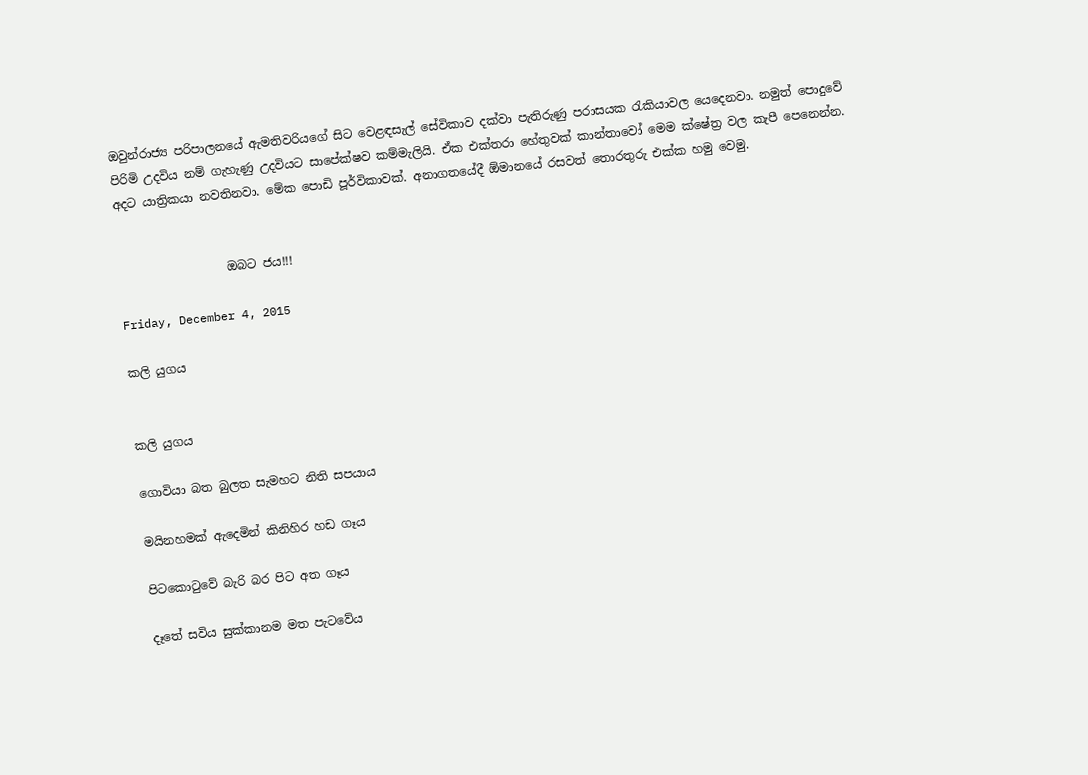ඔවුන්රාජ්‍ය පරිපාලනයේ ඇමතිවරියගේ සිට වෙළඳසැල් සේවිකාව දක්වා පැතිරුණු පරාසයක රැකියාවල යෙදෙනවා. නමුත් පොදුවේ පිරිමි උදවිය නම් ගැහැණු උදවියට සාපේක්ෂව කම්මැලියි. ඒක එක්තරා හේතුවක් කාන්තාවෝ මෙම ක්ෂේත්‍ර වල කැපී පෙනෙන්න. අදට යාත්‍රිකයා නවතිනවා. මේක පොඩි පූර්විකාවක්. අනාගතයේදී ඕමානයේ රසවත් තොරතුරු එක්ක හමු වෙමු.


                  ඔබට ජය!!!

Friday, December 4, 2015

කලි යුගය


කලි යුගය

ගොවියා බත බුලත සැමහට නිති සපයාය

මයිනහමක් ඇදෙමින් කිනිහිර හඩ ගෑය

පිටකොටුවේ බැරි බර පිට අත ගෑය

දෑතේ සවිය සුක්කානම මත පැටවේය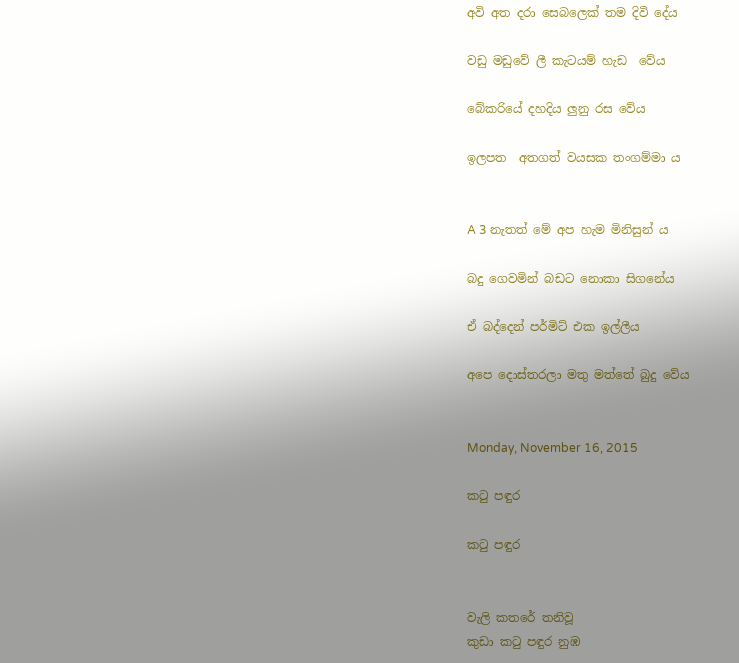අවි අත දරා සෙබලෙක් තම දිවි දේය

වඩු මඩුවේ ලී කැටයම් හැඩ  වේය

බේකරියේ දහදිය ලුනු රස වේය

ඉලපත  අතගත් වයසක තංගම්මා ය


A 3 නැතත් මේ අප හැම මිනිසුන්‍ ය

බදු ගෙවමින් බඩට නොකා සිගනේය

ඒ බද්දෙන් පර්මිට් එක ඉල්ලීය

අපෙ දොස්තරලා මතු මත්තේ බුදු වේය


Monday, November 16, 2015

කටු පඳුර

කටු පඳුර


වැලි කතරේ තනිවූ
කුඩා කටු පඳුර නුඹ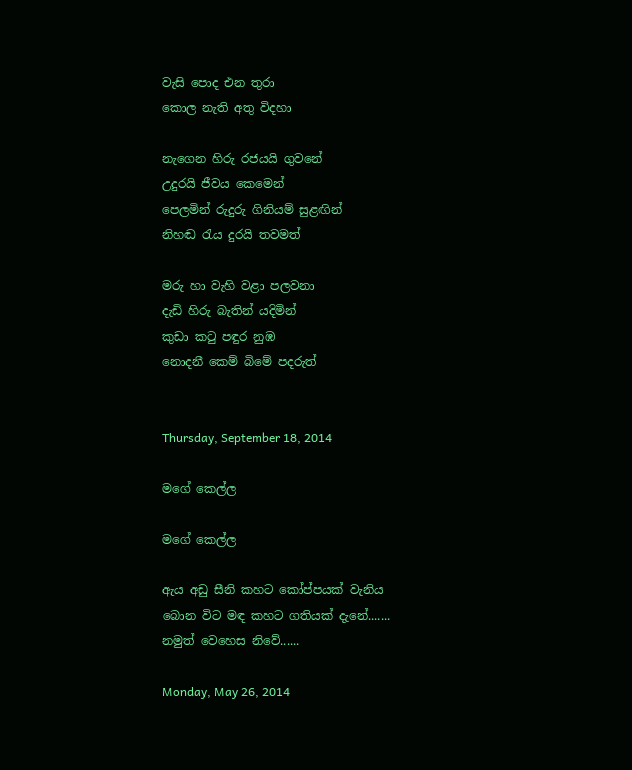වැසි පොද එන තුරා
කොල නැති අතු විදහා

නැගෙන හිරු රජයයි ගුවනේ
උදුරයි ජීවය කෙමෙන්
පෙලමින් රුදුරු ගිනියම් සුළඟින්
නිහඬ රැය දුරයි තවමත්

මරු හා වැහි වළා පලවනා
දැඩි හිරු බැතින් යදිමින්
කුඩා කටු පඳුර නුඹ
නොදනී කෙම් බිමේ පදරුත්


Thursday, September 18, 2014

මගේ කෙල්ල

මගේ කෙල්ල

ඇය අඩු සීනි කහට කෝප්පයක් වැනිය
බොන විට මඳ කහට ගතියක් දැනේ.......
නමුත් වෙහෙස නිවේ......

Monday, May 26, 2014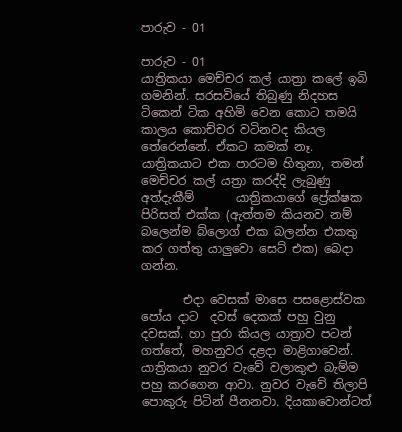පාරුව - 01

පාරුව - 01
යාත්‍රිකයා මෙච්චර කල් යාත්‍රා කලේ ඉබි ගමනින්. සරසවියේ තිබුණු නිදහස ටිකෙන් ටික අහිමි වෙන කොට තමයි කාලය කොච්චර වටිනවද කියල තේරෙන්නේ. ඒකට කමක් නෑ. යාත්‍රිකයාට එක පාරටම හිතුනා, තමන් මෙච්චර කල් යත්‍රා කරද්දි ලැබුණු අත්දැකීම්       යාත්‍රිකයාගේ ප්‍රේක්ෂක පිරිසත් එක්ක (ඇත්තම කියනව නම් බලෙන්ම බ්ලොග් එක බලන්න එකතු කර ගත්තු යාලුවො සෙට් එක) බෙදා ගන්න.

       එදා වෙසක් මාසෙ පසළොස්වක පෝය දාට  දවස් දෙකක් පහු වුනු දවසක්. හා පුරා කියල යාත්‍රාව පටන් ගත්තේ, මහනුවර දළදා මාළිගාවෙන්.
යාත්‍රිකයා නුවර වැවේ වලාකුළු බැම්ම පහු කරගෙන ආවා. නුවර වැවේ තිලාපි පොකුරු පිටින් පීනනවා. දියකාවොන්ටත්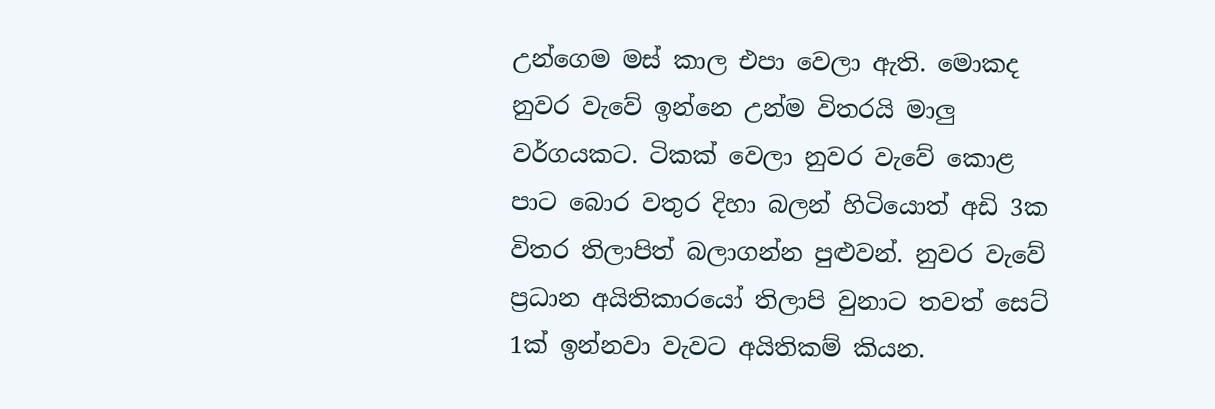උන්ගෙම මස් කාල එපා වෙලා ඇති. මොකද නුවර වැවේ ඉන්නෙ උන්ම විතරයි මාලු වර්ගයකට. ටිකක් වෙලා නුවර වැවේ කොළ පාට බොර වතුර දිහා බලන් හිටියොත් අඩි 3ක විතර තිලාපිත් බලාගන්න පුළුවන්. නුවර වැවේ ප්‍රධාන අයිතිකාරයෝ තිලාපි වුනාට තවත් සෙට් 1ක් ඉන්නවා වැවට අයිතිකම් කියන.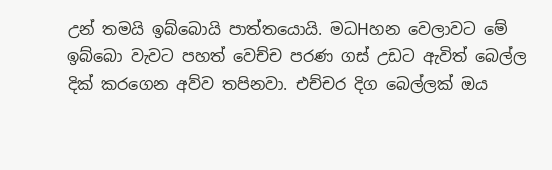උන් තමයි ඉබ්බොයි පාත්තයොයි. මධHහන වෙලාවට මේ ඉබ්බො වැවට පහත් වෙච්ච පරණ ගස් උඩට ඇවිත් බෙල්ල දික් කරගෙන අව්ව තපිනවා. එච්චර දිග බෙල්ලක් ඔය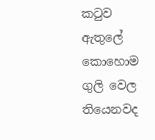කටුව ඇතුලේ කොහොම ගුලි වෙල තියෙනවද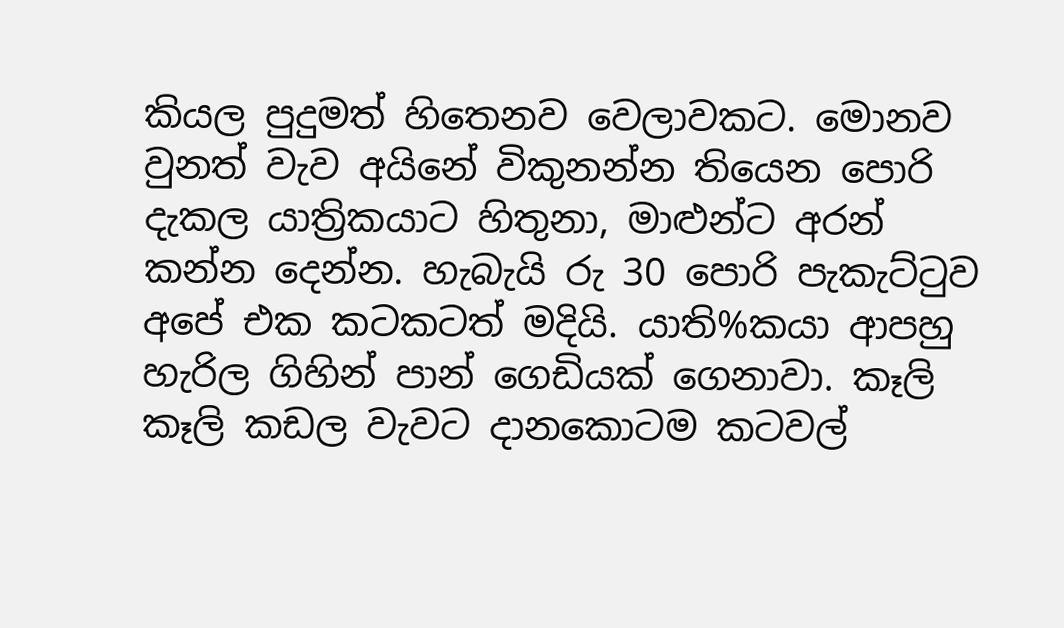කියල පුදුමත් හිතෙනව වෙලාවකට. මොනව වුනත් වැව අයිනේ විකුනන්න තියෙන පොරි දැකල යාත්‍රිකයාට හිතුනා, මාළුන්ට අරන් කන්න දෙන්න. හැබැයි රු 30 පොරි පැකැට්ටුව අපේ එක කටකටත් මදියි. යාති%කයා ආපහු හැරිල ගිහින් පාන් ගෙඩියක් ගෙනාවා. කෑලි කෑලි කඩල වැවට දානකොටම කටවල්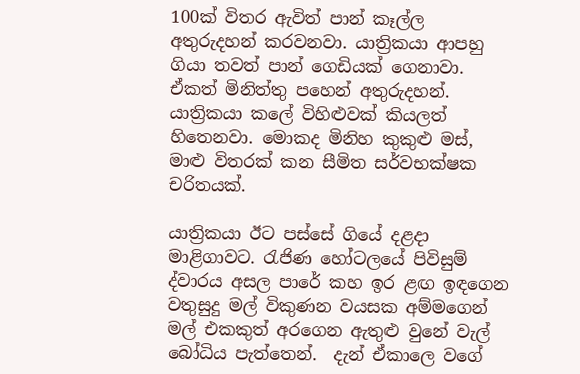100ක් විතර ඇවිත් පාන් කෑල්ල අතුරුදහන් කරවනවා. යාත්‍රිකයා ආපහු ගියා තවත් පාන් ගෙඩියක් ගෙනාවා. ඒකත් මිනිත්තු පහෙන් අතුරුදහන්. යාත්‍රිකයා කලේ විහිළුවක් කියලත් හිතෙනවා. මොකද මිනිහ කුකුළු මස්, මාළු විතරක් කන සීමිත සර්වභක්ෂක චරිතයක්.

යාත්‍රිකයා ඊට පස්සේ ගියේ දළදා මාළිගාවට. රැජිණ හෝටලයේ පිවිසුම් ද්වාරය අසල පාරේ කහ ඉර ළඟ ඉඳගෙන වතුසුදු මල් විකුණන වයසක අම්මගෙන් මල් එකකුත් අරගෙන ඇතුළු වුනේ වැල් බෝධිය පැත්තෙන්.  දැන් ඒකාලෙ වගේ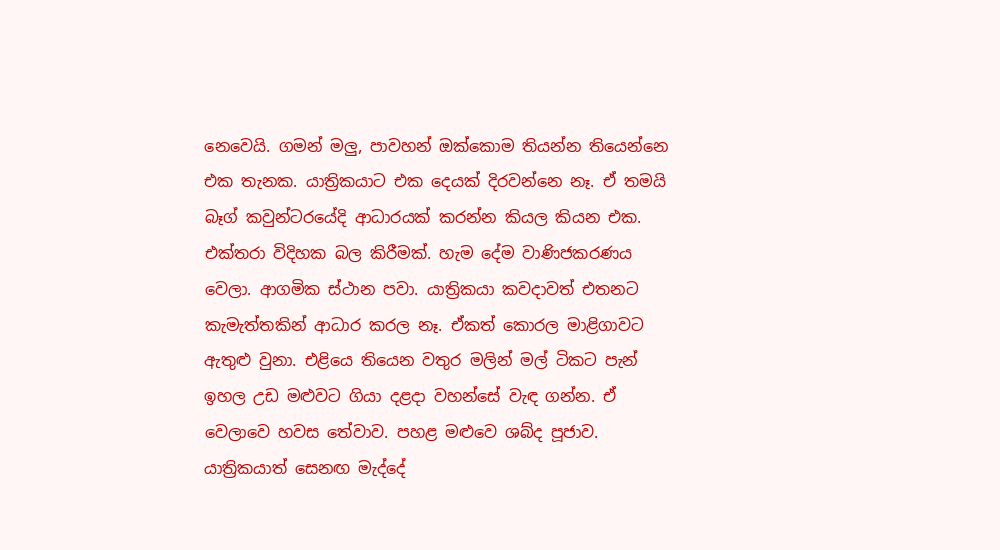නෙවෙයි. ගමන් මලු, පාවහන් ඔක්කොම තියන්න තියෙන්නෙ එක තැනක. යාත්‍රිකයාට එක දෙයක් දිරවන්නෙ නෑ. ඒ තමයි බෑග් කවුන්ටරයේදි ආධාරයක් කරන්න කියල කියන එක. එක්තරා විදිහක බල කිරීමක්. හැම දේම වාණිජකරණය වෙලා. ආගමික ස්ථාන පවා. යාත්‍රිකයා කවදාවත් එතනට කැමැත්තකින් ආධාර කරල නෑ. ඒකත් කොරල මාළිගාවට ඇතුළු වුනා. එළියෙ තියෙන වතුර මලින් මල් ටිකට පැන් ඉහල උඩ මළුවට ගියා දළදා වහන්සේ වැඳ ගන්න. ඒ වෙලාවෙ හවස තේවාව. පහළ මළුවෙ ශබ්ද පූජාව. යාත්‍රිකයාත් සෙනඟ මැද්දේ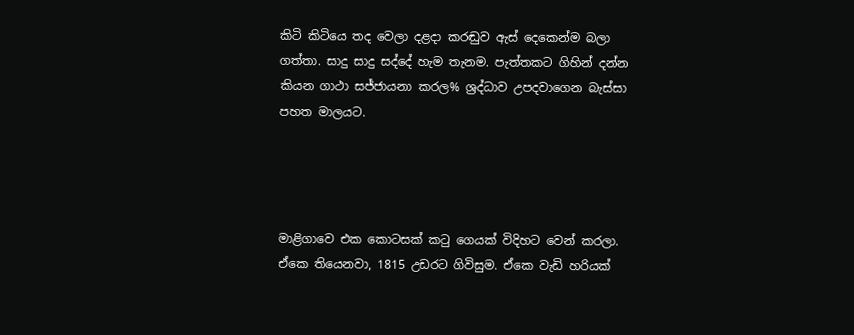කිටි කිටියෙ තද වෙලා දළදා කරඬුව ඇස් දෙකෙන්ම බලා ගත්තා. සාදු සාදු සද්දේ හැම තැනම. පැත්තකට ගිහින් දන්න කියන ගාථා සජ්ජායනා කරල% ශ්‍රද්ධාව උපදවාගෙන බැස්සා පහත මාලයට.




මාළිගාවෙ එක කොටසක් කටු ගෙයක් විදිහට වෙන් කරලා. ඒකෙ තියෙනවා, 1815 උඩරට ගිවිසුම. ඒකෙ වැඩි හරියක්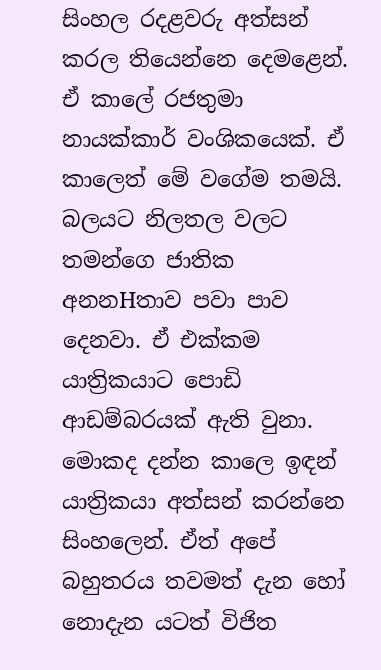සිංහල රදළවරු අත්සන් කරල තියෙන්නෙ දෙමළෙන්. ඒ කාලේ රජතුමා නායක්කාර් වංශිකයෙක්. ඒ කාලෙත් මේ වගේම තමයි. බලයට නිලතල වලට තමන්ගෙ ජාතික අනනHතාව පවා පාව දෙනවා. ඒ එක්කම යාත්‍රිකයාට පොඩි ආඩම්බරයක් ඇති වුනා. මොකද දන්න කාලෙ ඉඳන් යාත්‍රිකයා අත්සන් කරන්නෙ සිංහලෙන්. ඒත් අපේ බහුතරය තවමත් දැන හෝ නොදැන යටත් විජිත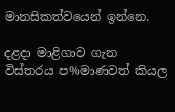මානසිකත්වයෙන් ඉන්නෙ.

දළදා මාළිගාව ගැන විස්තරය ප%මාණවත් කියල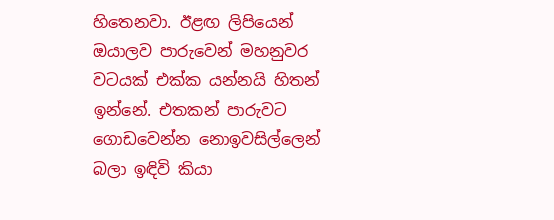හිතෙනවා. ඊළඟ ලිපියෙන් ඔයාලව පාරුවෙන් මහනුවර වටයක් එක්ක යන්නයි හිතන් ඉන්නේ. එතකන් පාරුවට ගොඩවෙන්න නොඉවසිල්ලෙන් බලා ඉඳිවි කියා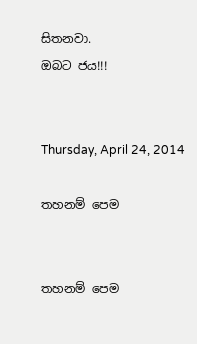සිතනවා.
ඔබට ජය!!!


Thursday, April 24, 2014

තහනම් පෙම


තහනම් පෙම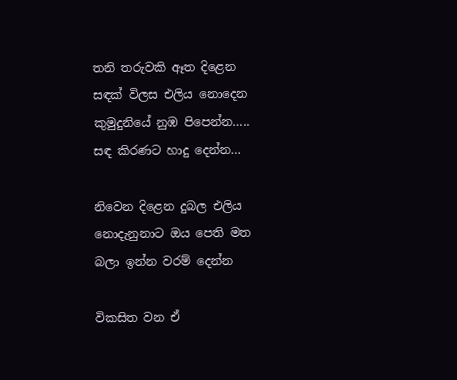තනි තරුවකි ඈත දිළෙන
සඳක් විලස එලිය නොදෙන
කුමුදුනියේ නුඹ පිපෙන්න…..
සඳ කිරණට හාදු දෙන්න…

නිවෙන දිළෙන දුබල එලිය
නොදැනුනාට ඔය පෙති මත
බලා ඉන්න වරම් දෙන්න

විකසිත වන ඒ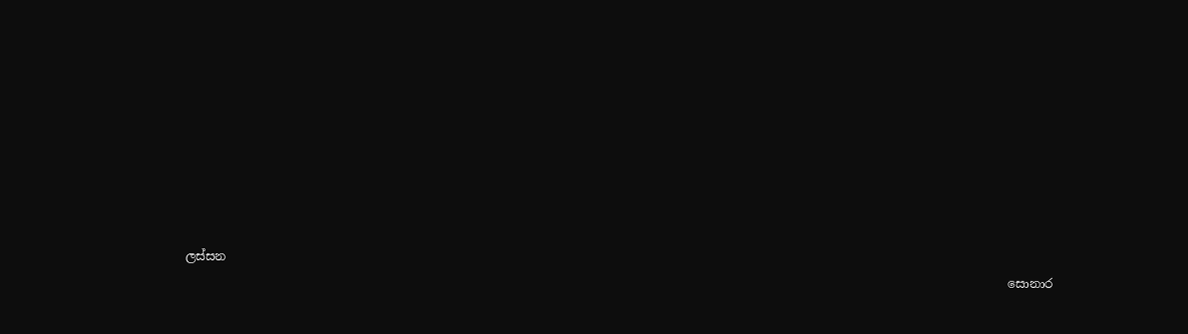ලස්සන
                                                                                                                                         සොනාර